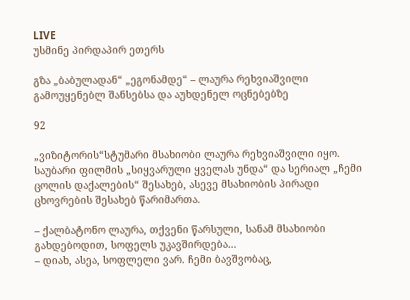LIVE
უსმინე პირდაპირ ეთერს

გზა „ბაბულადან“ „ეგონამდე“ – ლაურა რეხვიაშვილი გამოუყენებლ შანსებსა და აუხდენელ ოცნებებზე

92

„ვიზიტორის“სტუმარი მსახიობი ლაურა რეხვიაშვილი იყო. საუბარი ფილმის „სიყვარული ყველას უნდა“ და სერიალ „ჩემი ცოლის დაქალების“ შესახებ, ასევე მსახიობის პირადი ცხოვრების შესახებ წარიმართა.

– ქალბატონო ლაურა, თქვენი წარსული, სანამ მსახიობი გახდებოდით, სოფელს უკავშირდება…
– დიახ, ასეა, სოფლელი ვარ. ჩემი ბავშვობაც,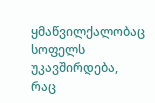ყმაწვილქალობაც სოფელს უკავშირდება, რაც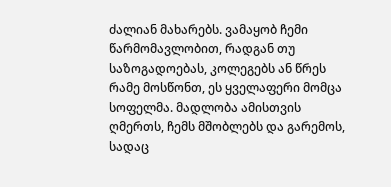ძალიან მახარებს. ვამაყობ ჩემი წარმომავლობით, რადგან თუ საზოგადოებას, კოლეგებს ან წრეს რამე მოსწონთ, ეს ყველაფერი მომცა სოფელმა. მადლობა ამისთვის ღმერთს, ჩემს მშობლებს და გარემოს, სადაც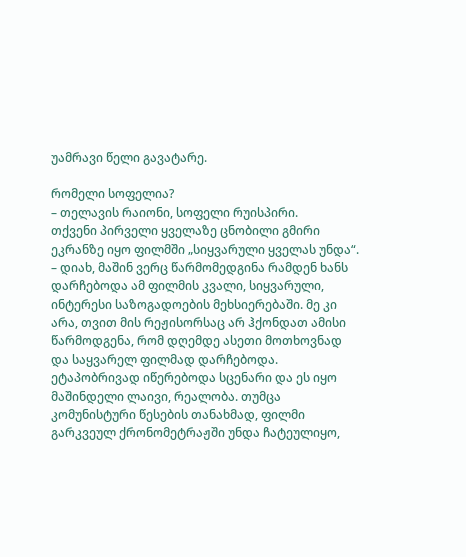უამრავი წელი გავატარე.

რომელი სოფელია?
– თელავის რაიონი, სოფელი რუისპირი.
თქვენი პირველი ყველაზე ცნობილი გმირი ეკრანზე იყო ფილმში „სიყვარული ყველას უნდა“.
– დიახ, მაშინ ვერც წარმომედგინა რამდენ ხანს დარჩებოდა ამ ფილმის კვალი, სიყვარული, ინტერესი საზოგადოების მეხსიერებაში. მე კი არა, თვით მის რეჟისორსაც არ ჰქონდათ ამისი წარმოდგენა, რომ დღემდე ასეთი მოთხოვნად და საყვარელ ფილმად დარჩებოდა. ეტაპობრივად იწერებოდა სცენარი და ეს იყო მაშინდელი ლაივი, რეალობა. თუმცა კომუნისტური წესების თანახმად, ფილმი გარკვეულ ქრონომეტრაჟში უნდა ჩატეულიყო,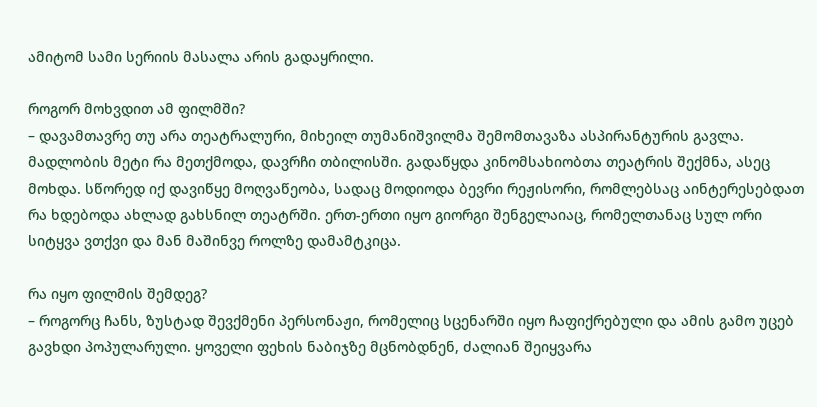ამიტომ სამი სერიის მასალა არის გადაყრილი.

როგორ მოხვდით ამ ფილმში?
– დავამთავრე თუ არა თეატრალური, მიხეილ თუმანიშვილმა შემომთავაზა ასპირანტურის გავლა. მადლობის მეტი რა მეთქმოდა, დავრჩი თბილისში. გადაწყდა კინომსახიობთა თეატრის შექმნა, ასეც მოხდა. სწორედ იქ დავიწყე მოღვაწეობა, სადაც მოდიოდა ბევრი რეჟისორი, რომლებსაც აინტერესებდათ რა ხდებოდა ახლად გახსნილ თეატრში. ერთ-ერთი იყო გიორგი შენგელაიაც, რომელთანაც სულ ორი სიტყვა ვთქვი და მან მაშინვე როლზე დამამტკიცა.

რა იყო ფილმის შემდეგ?
– როგორც ჩანს, ზუსტად შევქმენი პერსონაჟი, რომელიც სცენარში იყო ჩაფიქრებული და ამის გამო უცებ გავხდი პოპულარული. ყოველი ფეხის ნაბიჯზე მცნობდნენ, ძალიან შეიყვარა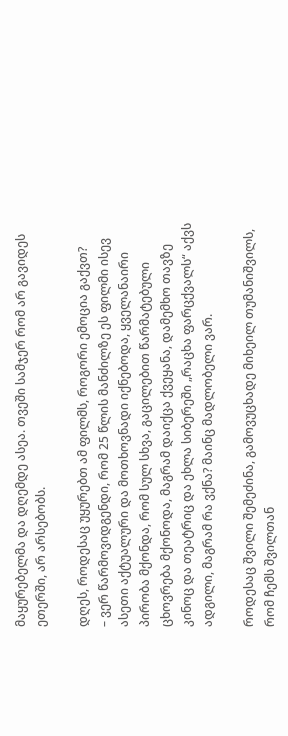მაყურებელმა და დღემდე ასეა. თვეში სამჯერ რომ არ გავიდეს ეთერში, არ არსებობს.

დღეს, როდესაც უყურებთ ამ ფილმს, როგორი ემოცია გაქვთ?
– ვერ წარმოვიდგენდი, რომ 25 წლის მანძილზე ეს ფილმი ისევ ასეთი აქტუალური და მოთხოვნადი იქნებოდა, ყველანაირი პირობა მქონდა, რომ სულ სხვა, გაცილებით წარმატებული ცხოვრება მქონოდა, მაგრამ დაიქცა ქვეყანა, დამემხო თავზე კინოც და თეატრიც და ეხლა სიბერეში „რაცხა ფარცქვალს“ აქვს ადგილი, მაგრამ რა ვქნა? მაინც მადლობელი ვარ.

როდესაც შვილი შემეძინა, გამოვუცხადე მიხეილ თუმანიშვილს, რომ ჩემს შვილთან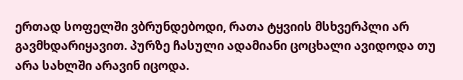ერთად სოფელში ვბრუნდებოდი, რათა ტყვიის მსხვერპლი არ გავმხდარიყავით. პურზე ჩასული ადამიანი ცოცხალი ავიდოდა თუ არა სახლში არავინ იცოდა.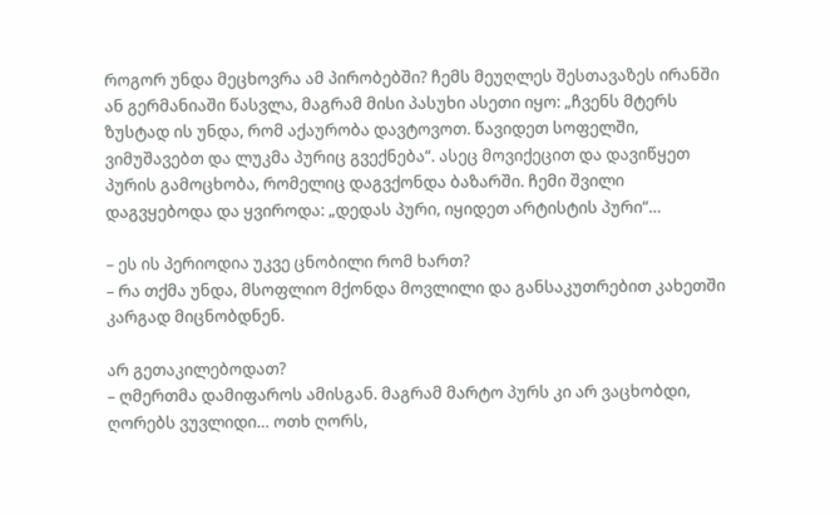როგორ უნდა მეცხოვრა ამ პირობებში? ჩემს მეუღლეს შესთავაზეს ირანში ან გერმანიაში წასვლა, მაგრამ მისი პასუხი ასეთი იყო: „ჩვენს მტერს ზუსტად ის უნდა, რომ აქაურობა დავტოვოთ. წავიდეთ სოფელში, ვიმუშავებთ და ლუკმა პურიც გვექნება“. ასეც მოვიქეცით და დავიწყეთ პურის გამოცხობა, რომელიც დაგვქონდა ბაზარში. ჩემი შვილი დაგვყებოდა და ყვიროდა: „დედას პური, იყიდეთ არტისტის პური“…

– ეს ის პერიოდია უკვე ცნობილი რომ ხართ?
– რა თქმა უნდა, მსოფლიო მქონდა მოვლილი და განსაკუთრებით კახეთში კარგად მიცნობდნენ.

არ გეთაკილებოდათ?
– ღმერთმა დამიფაროს ამისგან. მაგრამ მარტო პურს კი არ ვაცხობდი, ღორებს ვუვლიდი… ოთხ ღორს,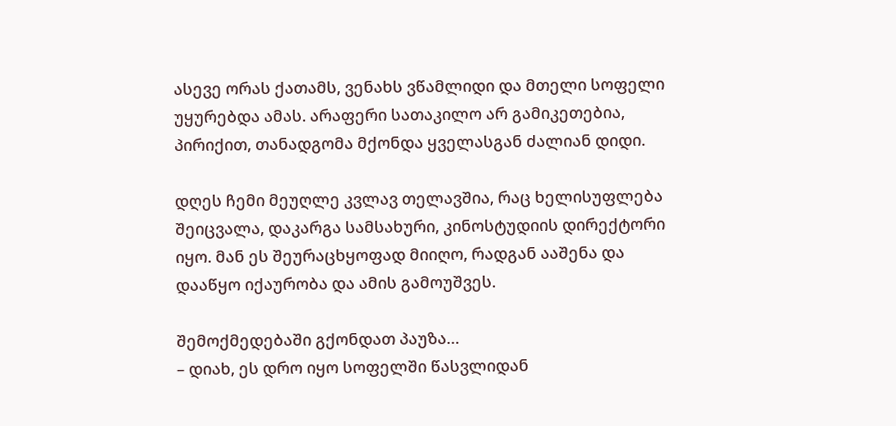ასევე ორას ქათამს, ვენახს ვწამლიდი და მთელი სოფელი უყურებდა ამას. არაფერი სათაკილო არ გამიკეთებია, პირიქით, თანადგომა მქონდა ყველასგან ძალიან დიდი.

დღეს ჩემი მეუღლე კვლავ თელავშია, რაც ხელისუფლება შეიცვალა, დაკარგა სამსახური, კინოსტუდიის დირექტორი იყო. მან ეს შეურაცხყოფად მიიღო, რადგან ააშენა და დააწყო იქაურობა და ამის გამოუშვეს.

შემოქმედებაში გქონდათ პაუზა…
– დიახ, ეს დრო იყო სოფელში წასვლიდან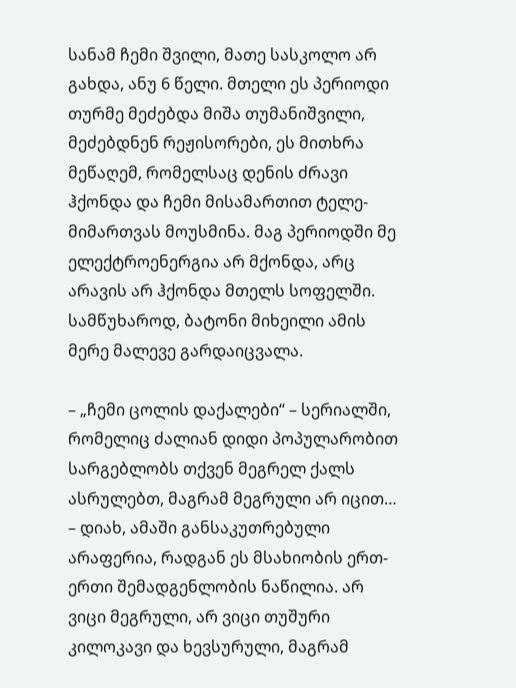სანამ ჩემი შვილი, მათე სასკოლო არ გახდა, ანუ 6 წელი. მთელი ეს პერიოდი თურმე მეძებდა მიშა თუმანიშვილი, მეძებდნენ რეჟისორები, ეს მითხრა მეწაღემ, რომელსაც დენის ძრავი ჰქონდა და ჩემი მისამართით ტელე-მიმართვას მოუსმინა. მაგ პერიოდში მე ელექტროენერგია არ მქონდა, არც არავის არ ჰქონდა მთელს სოფელში. სამწუხაროდ, ბატონი მიხეილი ამის მერე მალევე გარდაიცვალა.

– „ჩემი ცოლის დაქალები“ – სერიალში, რომელიც ძალიან დიდი პოპულარობით სარგებლობს თქვენ მეგრელ ქალს ასრულებთ, მაგრამ მეგრული არ იცით…
– დიახ, ამაში განსაკუთრებული არაფერია, რადგან ეს მსახიობის ერთ-ერთი შემადგენლობის ნაწილია. არ ვიცი მეგრული, არ ვიცი თუშური კილოკავი და ხევსურული, მაგრამ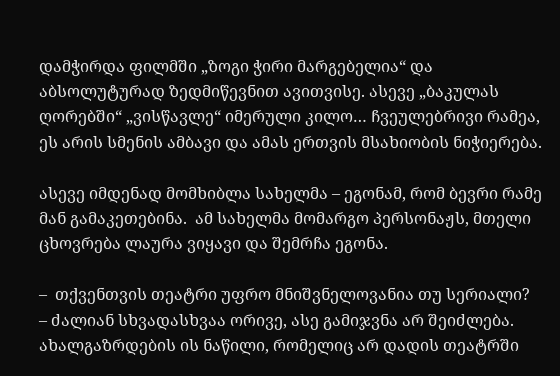დამჭირდა ფილმში „ზოგი ჭირი მარგებელია“ და აბსოლუტურად ზედმიწევნით ავითვისე. ასევე „ბაკულას ღორებში“ „ვისწავლე“ იმერული კილო… ჩვეულებრივი რამეა, ეს არის სმენის ამბავი და ამას ერთვის მსახიობის ნიჭიერება.

ასევე იმდენად მომხიბლა სახელმა – ეგონამ, რომ ბევრი რამე მან გამაკეთებინა.  ამ სახელმა მომარგო პერსონაჟს, მთელი ცხოვრება ლაურა ვიყავი და შემრჩა ეგონა.

–  თქვენთვის თეატრი უფრო მნიშვნელოვანია თუ სერიალი?
– ძალიან სხვადასხვაა ორივე, ასე გამიჯვნა არ შეიძლება. ახალგაზრდების ის ნაწილი, რომელიც არ დადის თეატრში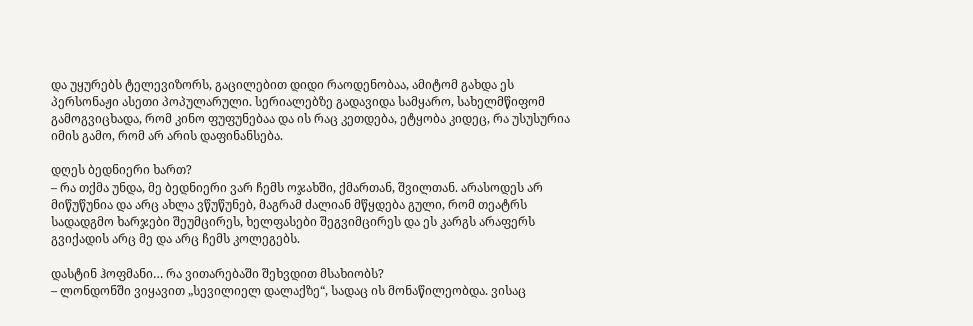და უყურებს ტელევიზორს, გაცილებით დიდი რაოდენობაა, ამიტომ გახდა ეს პერსონაჟი ასეთი პოპულარული. სერიალებზე გადავიდა სამყარო, სახელმწიფომ გამოგვიცხადა, რომ კინო ფუფუნებაა და ის რაც კეთდება, ეტყობა კიდეც, რა უსუსურია იმის გამო, რომ არ არის დაფინანსება.

დღეს ბედნიერი ხართ?
– რა თქმა უნდა, მე ბედნიერი ვარ ჩემს ოჯახში, ქმართან, შვილთან. არასოდეს არ მიწუწუნია და არც ახლა ვწუწუნებ, მაგრამ ძალიან მწყდება გული, რომ თეატრს სადადგმო ხარჯები შეუმცირეს, ხელფასები შეგვიმცირეს და ეს კარგს არაფერს გვიქადის არც მე და არც ჩემს კოლეგებს.

დასტინ ჰოფმანი… რა ვითარებაში შეხვდით მსახიობს?
– ლონდონში ვიყავით „სევილიელ დალაქზე“, სადაც ის მონაწილეობდა. ვისაც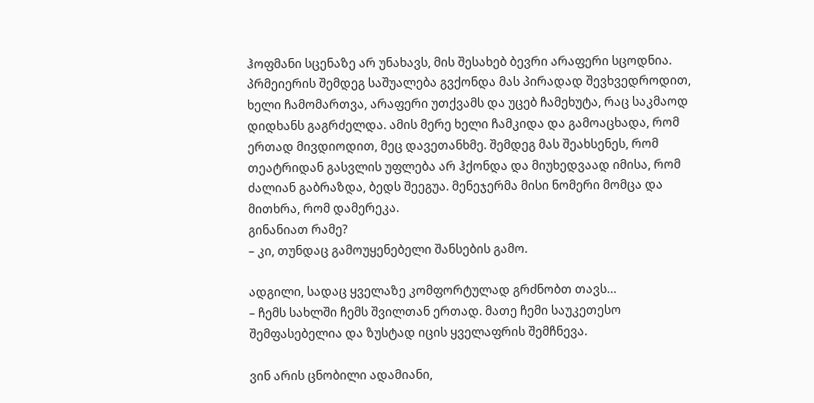ჰოფმანი სცენაზე არ უნახავს, მის შესახებ ბევრი არაფერი სცოდნია. პრმეიერის შემდეგ საშუალება გვქონდა მას პირადად შევხვედროდით, ხელი ჩამომართვა, არაფერი უთქვამს და უცებ ჩამეხუტა, რაც საკმაოდ დიდხანს გაგრძელდა. ამის მერე ხელი ჩამკიდა და გამოაცხადა, რომ ერთად მივდიოდით, მეც დავეთანხმე. შემდეგ მას შეახსენეს, რომ თეატრიდან გასვლის უფლება არ ჰქონდა და მიუხედვაად იმისა, რომ ძალიან გაბრაზდა, ბედს შეეგუა. მენეჯერმა მისი ნომერი მომცა და მითხრა, რომ დამერეკა.
გინანიათ რამე?
– კი, თუნდაც გამოუყენებელი შანსების გამო.

ადგილი, სადაც ყველაზე კომფორტულად გრძნობთ თავს…
– ჩემს სახლში ჩემს შვილთან ერთად. მათე ჩემი საუკეთესო შემფასებელია და ზუსტად იცის ყველაფრის შემჩნევა.

ვინ არის ცნობილი ადამიანი,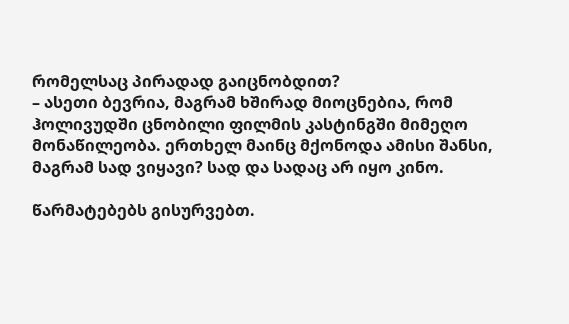რომელსაც პირადად გაიცნობდით?
– ასეთი ბევრია, მაგრამ ხშირად მიოცნებია, რომ ჰოლივუდში ცნობილი ფილმის კასტინგში მიმეღო მონაწილეობა. ერთხელ მაინც მქონოდა ამისი შანსი, მაგრამ სად ვიყავი? სად და სადაც არ იყო კინო.

წარმატებებს გისურვებთ.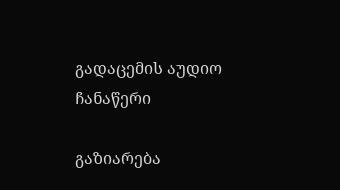გადაცემის აუდიო ჩანაწერი

გაზიარება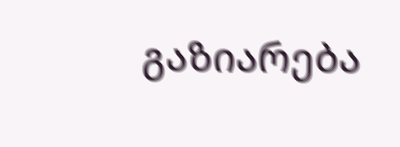გაზიარება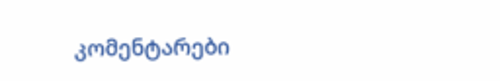კომენტარები